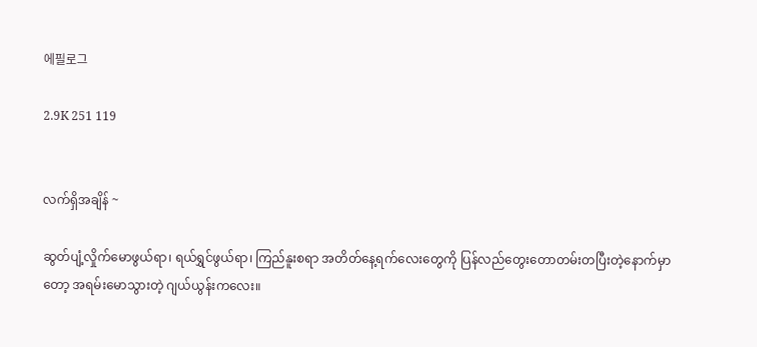에필로그

2.9K 251 119


လက်ရှိအချိန် ~

ဆွတ်ပျံ့လှိုက်မောဖွယ်ရာ၊ ရယ်ရွှင်ဖွယ်ရာ၊ ကြည်နူးစရာ အတိတ်နေ့ရက်လေးတွေကို ပြန်လည်တွေးတောတမ်းတပြီးတဲ့နောက်မှာတော့ အရမ်းမောသွားတဲ့ ဂျယ်ယွန်းကလေး။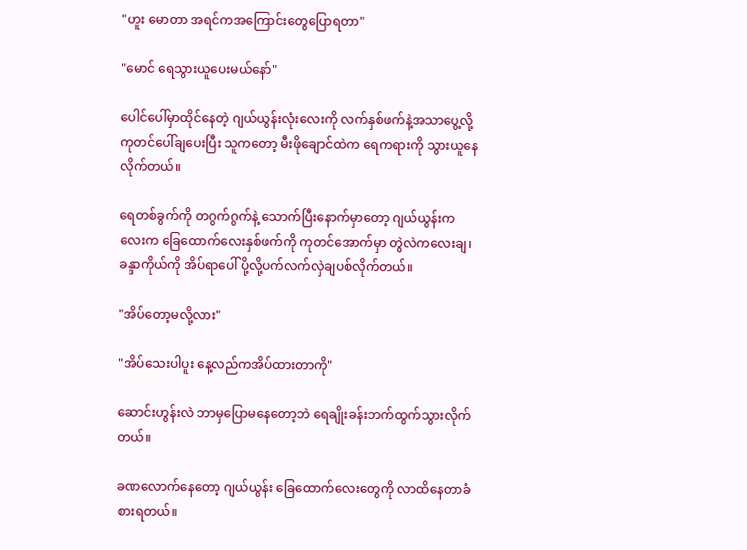"ဟူး မောတာ အရင်ကအကြောင်းတွေပြောရတာ"

"မောင် ရေသွားယူပေးမယ်နော်"

ပေါင်ပေါ်မှာထိုင်နေတဲ့ ဂျယ်ယွန်းလုံးလေးကို လက်နှစ်ဖက်နဲ့အသာပွေ့လို့ ကုတင်ပေါ်ချပေးပြီး သူကတော့ မီးဖိုချောင်ထဲက ရေကရားကို သွားယူနေလိုက်တယ်။

ရေတစ်ခွက်ကို တဂွက်ဂွက်နဲ့ သောက်ပြီးနောက်မှာတော့ ဂျယ်ယွန်းကလေးက ခြေထောက်လေးနှစ်ဖက်ကို ကုတင်အောက်မှာ တွဲလဲကလေးချ၊ ခန္ဒာကိုယ်ကို အိပ်ရာပေါ် ပို့လို့ပက်လက်လှဲချပစ်လိုက်တယ်။

"အိပ်တော့မလို့လား"

"အိပ်သေးပါပူး နေ့လည်ကအိပ်ထားတာကို"

ဆောင်းဟွန်းလဲ ဘာမှပြောမနေတော့ဘဲ ရေချိုးခန်းဘက်ထွက်သွားလိုက်တယ်။

ခဏလောက်နေတော့ ဂျယ်ယွန်း ခြေထောက်လေးတွေကို လာထိနေတာခံစားရတယ်။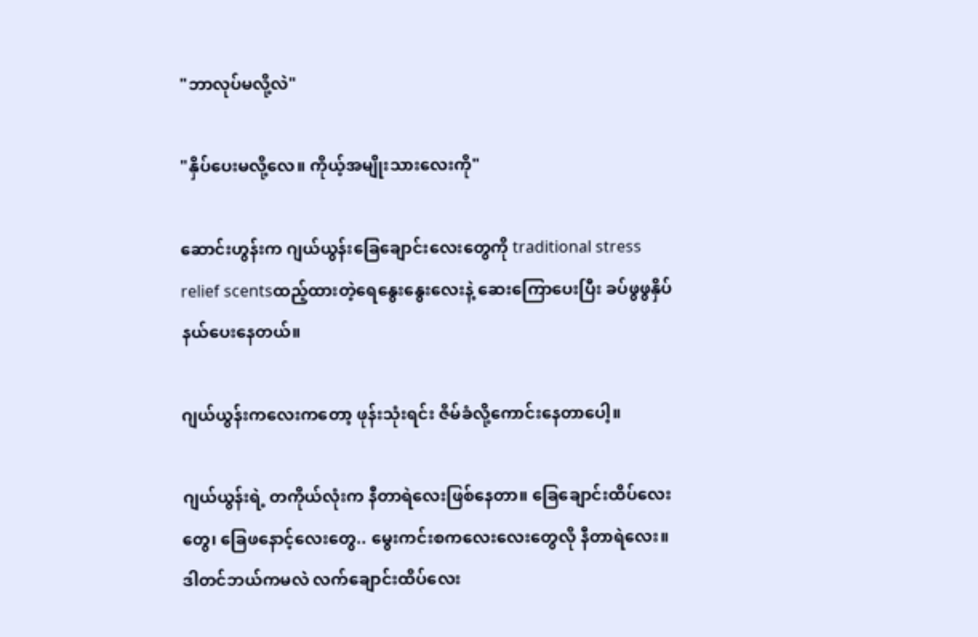"ဘာလုပ်မလို့လဲ"

"နှိပ်ပေးမလို့လေ။ ကိုယ့်အမျိုးသားလေးကို"

ဆောင်းဟွန်းက ဂျယ်ယွန်းခြေချောင်းလေးတွေကို traditional stress relief scentsထည့်ထားတဲ့ရေနွေးနွေးလေးနဲ့ ဆေးကြောပေးပြီး ခပ်ဖွဖွနှိပ်နယ်ပေးနေတယ်။

ဂျယ်ယွန်းကလေးကတော့ ဖုန်းသုံးရင်း ဇိမ်ခံလို့ကောင်းနေတာပေါ့။

ဂျယ်ယွန်းရဲ့ တကိုယ်လုံးက နီတာရဲလေးဖြစ်နေတာ။ ခြေချောင်းထိပ်လေးတွေ၊ ခြေဖနောင့်လေးတွေ.. မွေးကင်းစကလေးလေးတွေလို နီတာရဲလေး။ ဒါတင်ဘယ်ကမလဲ လက်ချောင်းထိပ်လေး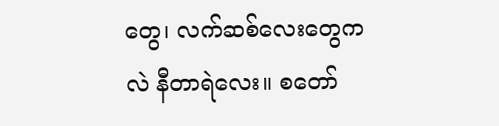တွေ၊ လက်ဆစ်လေးတွေကလဲ နီတာရဲလေး။ စတော်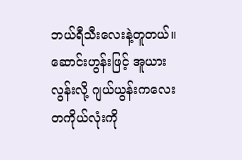ဘယ်ရီသီးလေးနဲ့တူတယ်။ ဆောင်းဟွန်းဖြင့် အူယားလွန်းလို့ ဂျယ်ယွန်းကလေးတကိုယ်လုံးကို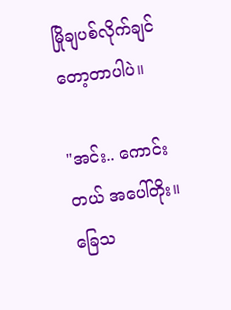မြိုချပစ်လိုက်ချင်တော့တာပါပဲ။

"အင်း.. ကောင်းတယ် အပေါ်တိုး။ ခြေသ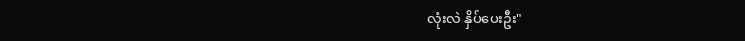လုံးလဲ နှိပ်ပေးဦး"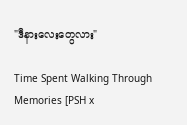"ဒီနားလေးတွေလား"

Time Spent Walking Through Memories [PSH x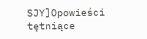SJY]Opowieści tętniące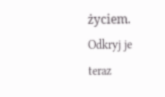życiem. Odkryj je teraz